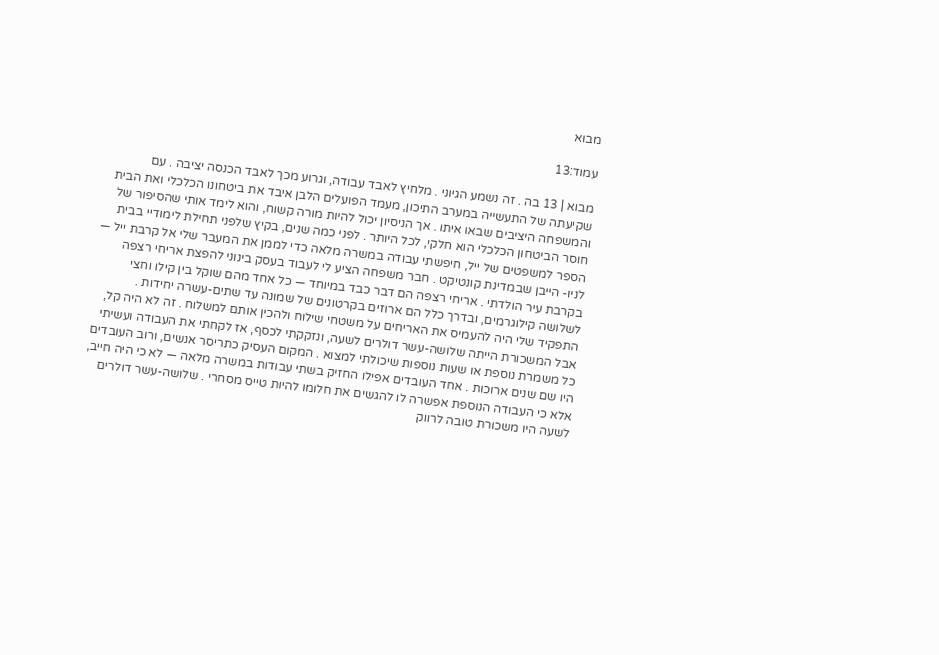מבוא

עמוד:13

מבוא | 13 בה . זה נשמע הגיוני . מלחיץ לאבד עבודה, וגרוע מכך לאבד הכנסה יציבה . עם שקיעתה של התעשייה במערב התיכון, מעמד הפועלים הלבן איבד את ביטחונו הכלכלי ואת הבית והמשפחה היציבים שבאו איתו . אך הניסיון יכול להיות מורה קשוח, והוא לימד אותי שהסיפור של חוסר הביטחון הכלכלי הוא חלקי, לכל היותר . לפני כמה שנים, בקיץ שלפני תחילת לימודיי בבית הספר למשפטים של ייל, חיפשתי עבודה במשרה מלאה כדי לממן את המעבר שלי אל קרבת ייל — לניו- הייבן שבמדינת קונטיקט . חבר משפחה הציע לי לעבוד בעסק בינוני להפצת אריחי רצפה בקרבת עיר הולדתי . אריחי רצפה הם דבר כבד במיוחד — כל אחד מהם שוקל בין קילו וחצי לשלושה קילוגרמים, ובדרך כלל הם ארוזים בקרטונים של שמונה עד שתים-עשרה יחידות . התפקיד שלי היה להעמיס את האריחים על משטחי שילוח ולהכין אותם למשלוח . זה לא היה קל, אבל המשכורת הייתה שלושה-עשר דולרים לשעה, ונזקקתי לכסף, אז לקחתי את העבודה ועשיתי כל משמרת נוספת או שעות נוספות שיכולתי למצוא . המקום העסיק כתריסר אנשים, ורוב העובדים היו שם שנים ארוכות . אחד העובדים אפילו החזיק בשתי עבודות במשרה מלאה — לא כי היה חייב, אלא כי העבודה הנוספת אפשרה לו להגשים את חלומו להיות טייס מסחרי . שלושה-עשר דולרים לשעה היו משכורת טובה לרווק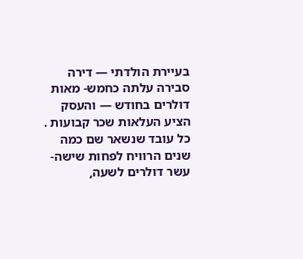בעיירת הולדתי — דירה סבירה עלתה כחמש- מאות דולרים בחודש — והעסק הציע העלאות שכר קבועות . כל עובד שנשאר שם כמה שנים הרוויח לפחות שישה-עשר דולרים לשעה,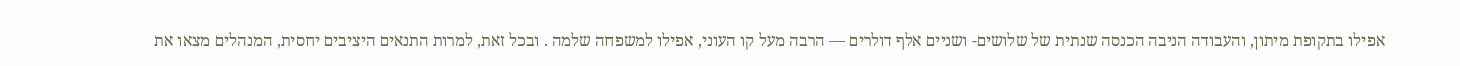אפילו בתקופת מיתון, והעבודה הניבה הכנסה שנתית של שלושים- ושניים אלף דולרים — הרבה מעל קו העוני, אפילו למשפחה שלמה . ובכל זאת, למרות התנאים היציבים יחסית, המנהלים מצאו את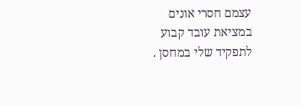עצמם חסרי אונים במציאת עובד קבוע לתפקיד שלי במחסן .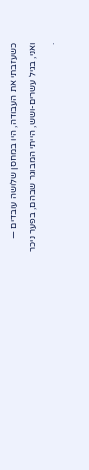כשעזבתי את העבודה, היו במחסן שלושה עובדים — ואני, בגיל עשרים-ושש, הייתי המבוגר שבהם, בפער ניכר .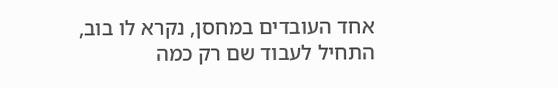אחד העובדים במחסן, נקרא לו בוב, התחיל לעבוד שם רק כמה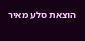הוצאת סלע מאיר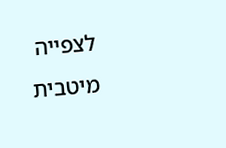לצפייה מיטבית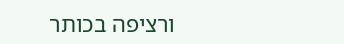ורציפה בכותר